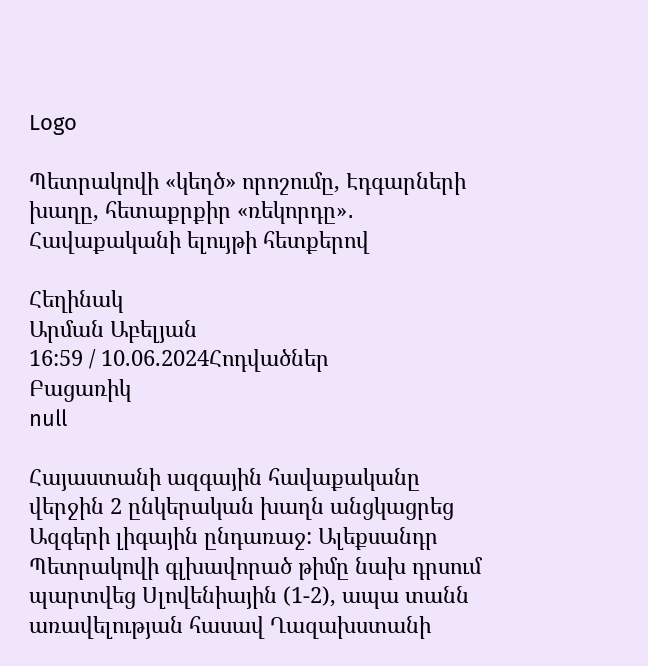Logo

Պետրակովի «կեղծ» որոշումը, Էդգարների խաղը, հետաքրքիր «ռեկորդը»․ Հավաքականի ելույթի հետքերով

Հեղինակ
Արման Աբելյան
16:59 / 10.06.2024Հոդվածներ
Բացառիկ
null

Հայաստանի ազգային հավաքականը վերջին 2 ընկերական խաղն անցկացրեց Ազգերի լիգային ընդառաջ: Ալեքսանդր Պետրակովի գլխավորած թիմը նախ դրսում պարտվեց Սլովենիային (1-2), ապա տանն առավելության հասավ Ղազախստանի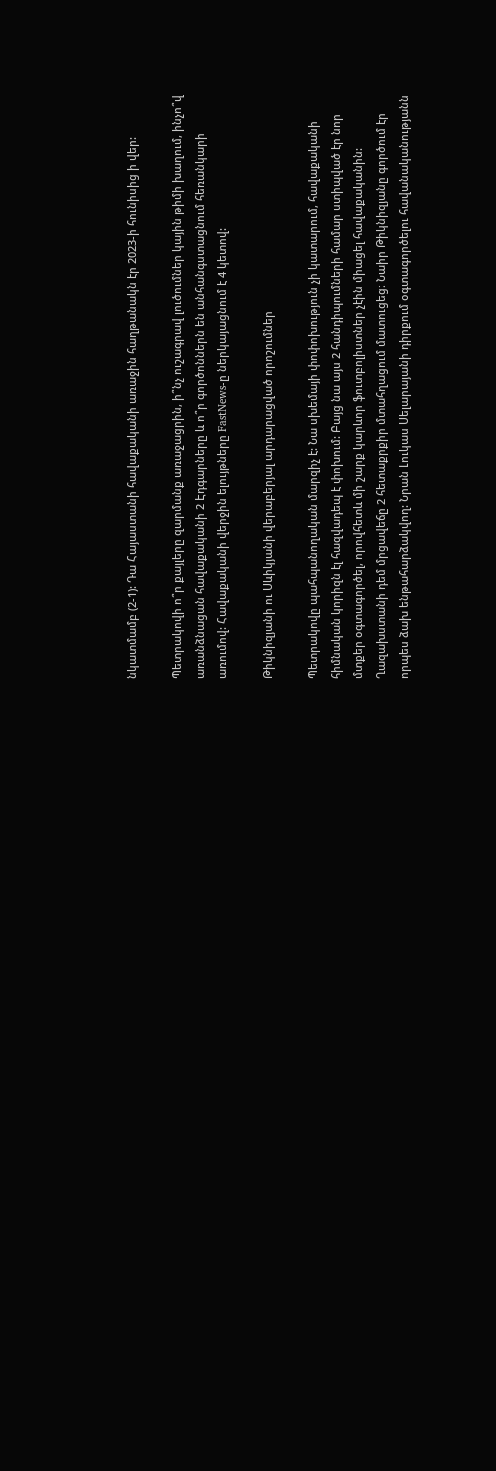նկատմամբ (2-1): Դա Հայաստանի հավաքականի առաջին հաղթանակն էր 2023-ի հունիսից ի վեր:

Պետրակովի ո՞ր քայլերը զարմանք առաջացրին, ի՞նչ ուշագրավ լուծումներ կային թիմի խաղում, ինչո՞վ առանձնացան հավաքականի 2 Էդգարները և ո՞ր գործոններն են անհանգստացնում հեռանկարի առումով: Հավաքականի վերջին ելույթները FastNews-ը ներկայացնում է 4 կետով:

Թիկնիզյանի ու Սևիկյանի վերաբերյալ արդարացված որոշումներ

Պետրակովը պահպանողական մարզիչ է: Նա սխեմայի փոփոխություն չի կատարում, հավաքականի հիմնական կորիզն էլ հազվադեպ է փոխում: Բայց նա այս 2 հանդիպումների համար ստիպված էր նոր մտքեր օգտագործել, որովհետև մի շարք կարևոր ֆուտբոլիստներ չէին միացել հավաքականին: Ղազախստանի դեմ մրցավեճը 2 հետաքրքիր մտահղացում մատուցեց։ Նաիր Թիկնիզյանը գործում էր որպես ձախ ենթահարձակվող: Նրան Լուկաս Սելարայանի դիրքում օգտագործելու հավանականությանն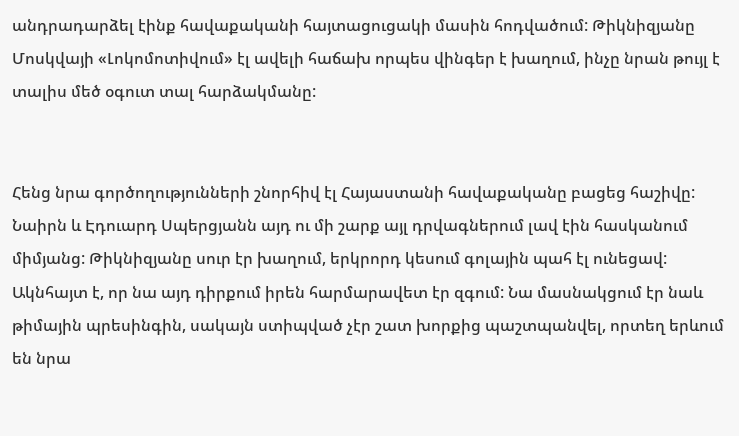անդրադարձել էինք հավաքականի հայտացուցակի մասին հոդվածում: Թիկնիզյանը Մոսկվայի «Լոկոմոտիվում» էլ ավելի հաճախ որպես վինգեր է խաղում, ինչը նրան թույլ է տալիս մեծ օգուտ տալ հարձակմանը:


Հենց նրա գործողությունների շնորհիվ էլ Հայաստանի հավաքականը բացեց հաշիվը: Նաիրն և Էդուարդ Սպերցյանն այդ ու մի շարք այլ դրվագներում լավ էին հասկանում միմյանց: Թիկնիզյանը սուր էր խաղում, երկրորդ կեսում գոլային պահ էլ ունեցավ: Ակնհայտ է, որ նա այդ դիրքում իրեն հարմարավետ էր զգում: Նա մասնակցում էր նաև թիմային պրեսինգին, սակայն ստիպված չէր շատ խորքից պաշտպանվել, որտեղ երևում են նրա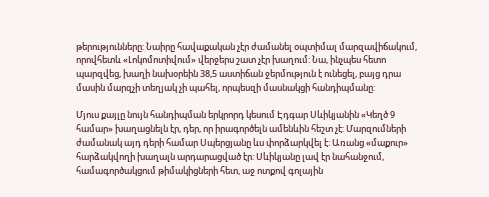թերությունները: Նաիրը հավաքական չէր ժամանել օպտիմալ մարզավիճակում, որովհետև «Լոկոմոտիվում» վերջերս շատ չէր խաղում: Նա, ինչպես հետո պարզվեց, խաղի նախօրեին 38,5 աստիճան ջերմություն է ունեցել, բայց դրա մասին մարզչի տեղյակ չի պահել, որպեսզի մասնակցի հանդիպմանը:

Մյուս քայլը նույն հանդիպման երկրորդ կեսում Էդգար Սևիկյանին «Կեղծ 9 համար» խաղացնելն էր, դեր, որ իրագործելն ամենևին հեշտ չէ: Մարզումների ժամանակ այդ դերի համար Սպերցյանը ևս փորձարկվել է: Առանց «մաքուր» հարձակվողի խաղալն արդարացված էր: Սևիկյանը լավ էր նահանջում, համագործակցում թիմակիցների հետ, աջ ոտքով գոլային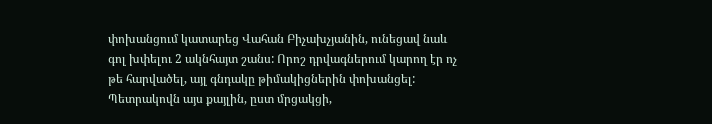փոխանցում կատարեց Վահան Բիչախչյանին, ունեցավ նաև գոլ խփելու 2 ակնհայտ շանս: Որոշ դրվագներում կարող էր ոչ թե հարվածել, այլ գնդակը թիմակիցներին փոխանցել: Պետրակովն այս քայլին, ըստ մրցակցի,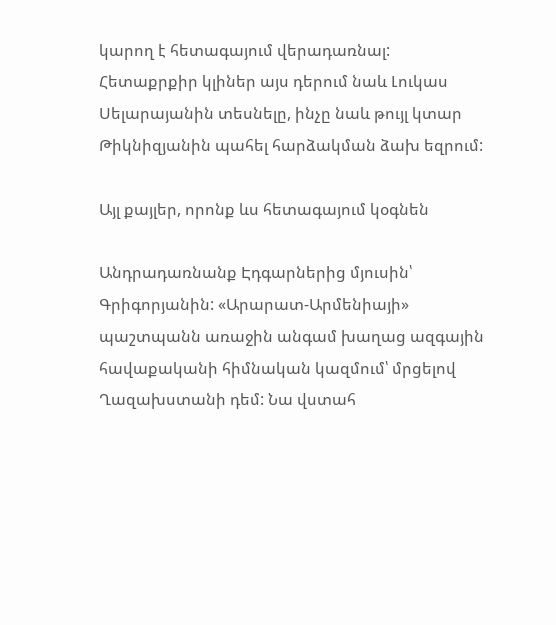կարող է հետագայում վերադառնալ: Հետաքրքիր կլիներ այս դերում նաև Լուկաս Սելարայանին տեսնելը, ինչը նաև թույլ կտար Թիկնիզյանին պահել հարձակման ձախ եզրում:

Այլ քայլեր, որոնք ևս հետագայում կօգնեն

Անդրադառնանք Էդգարներից մյուսին՝ Գրիգորյանին: «Արարատ-Արմենիայի» պաշտպանն առաջին անգամ խաղաց ազգային հավաքականի հիմնական կազմում՝ մրցելով Ղազախստանի դեմ: Նա վստահ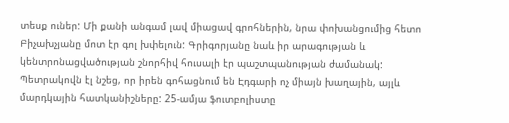տեսք ուներ: Մի քանի անգամ լավ միացավ գրոհներին, նրա փոխանցումից հետո Բիչախչյանը մոտ էր գոլ խփելուն: Գրիգորյանը նաև իր արագության և կենտրոնացվածության շնորհիվ հուսալի էր պաշտպանության ժամանակ: Պետրակովն էլ նշեց, որ իրեն գոհացնում են Էդգարի ոչ միայն խաղային, այլև մարդկային հատկանիշները: 25-ամյա ֆուտբոլիստը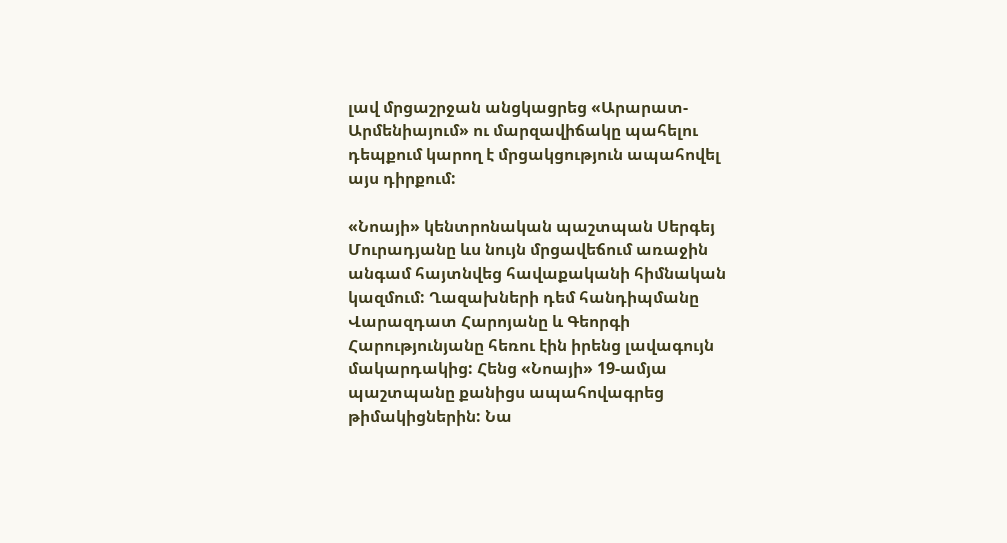լավ մրցաշրջան անցկացրեց «Արարատ-Արմենիայում» ու մարզավիճակը պահելու դեպքում կարող է մրցակցություն ապահովել այս դիրքում:

«Նոայի» կենտրոնական պաշտպան Սերգեյ Մուրադյանը ևս նույն մրցավեճում առաջին անգամ հայտնվեց հավաքականի հիմնական կազմում: Ղազախների դեմ հանդիպմանը Վարազդատ Հարոյանը և Գեորգի Հարությունյանը հեռու էին իրենց լավագույն մակարդակից: Հենց «Նոայի» 19-ամյա պաշտպանը քանիցս ապահովագրեց թիմակիցներին: Նա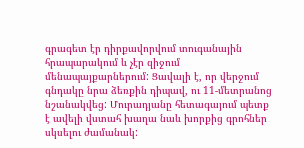գրագետ էր դիրքավորվում տուգանային հրապարակում և չէր զիջում մենապայքարներում: Ցավալի է, որ վերջում գնդակը նրա ձեռքին դիպավ, ու 11-մետրանոց նշանակվեց: Մուրադյանը հետագայում պետք է ավելի վստահ խաղա նաև խորքից գրոհներ սկսելու ժամանակ: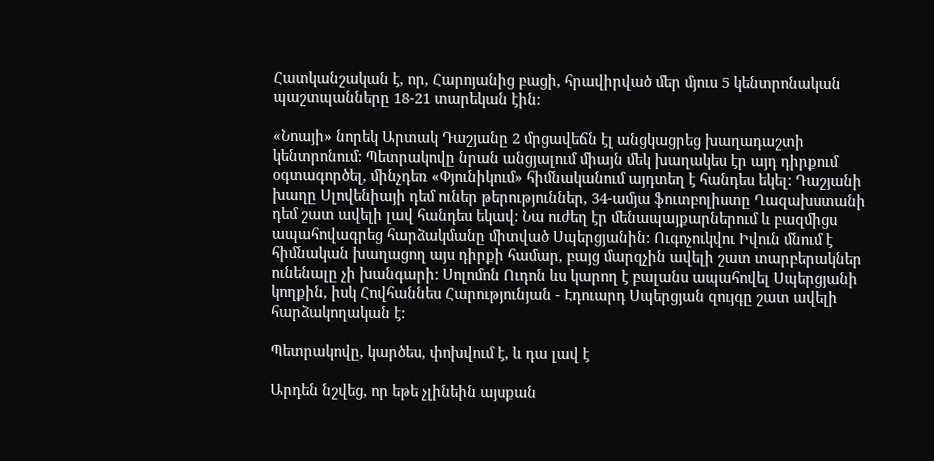Հատկանշական է, որ, Հարոյանից բացի, հրավիրված մեր մյուս 5 կենտրոնական պաշտպանները 18-21 տարեկան էին:

«Նոայի» նորեկ Արտակ Դաշյանը 2 մրցավեճն էլ անցկացրեց խաղադաշտի կենտրոնում: Պետրակովը նրան անցյալում միայն մեկ խաղակես էր այդ դիրքում օգտագործել, մինչդեռ «Փյունիկում» հիմնականում այդտեղ է հանդես եկել: Դաշյանի խաղը Սլովենիայի դեմ ուներ թերություններ, 34-ամյա ֆուտբոլիստը Ղազախստանի դեմ շատ ավելի լավ հանդես եկավ: Նա ուժեղ էր մենապայքարներում և բազմիցս ապահովագրեց հարձակմանը միտված Սպերցյանին: Ուգոչուկվու Իվուն մնում է հիմնական խաղացող այս դիրքի համար, բայց մարզչին ավելի շատ տարբերակներ ունենալը չի խանգարի: Սոլոմոն Ուդոն ևս կարող է բալանս ապահովել Սպերցյանի կողքին, իսկ Հովհաննես Հարությունյան - Էդուարդ Սպերցյան զույգը շատ ավելի հարձակողական է:

Պետրակովը, կարծես, փոխվում է, և դա լավ է

Արդեն նշվեց, որ եթե չլինեին այսքան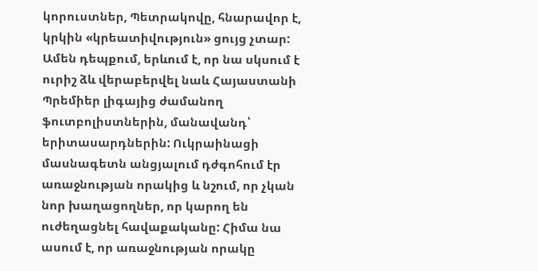կորուստներ, Պետրակովը, հնարավոր է, կրկին «կրեատիվություն» ցույց չտար: Ամեն դեպքում, երևում է, որ նա սկսում է ուրիշ ձև վերաբերվել նաև Հայաստանի Պրեմիեր լիգայից ժամանող ֆուտբոլիստներին, մանավանդ՝ երիտասարդներին: Ուկրաինացի մասնագետն անցյալում դժգոհում էր առաջնության որակից և նշում, որ չկան նոր խաղացողներ, որ կարող են ուժեղացնել հավաքականը: Հիմա նա ասում է, որ առաջնության որակը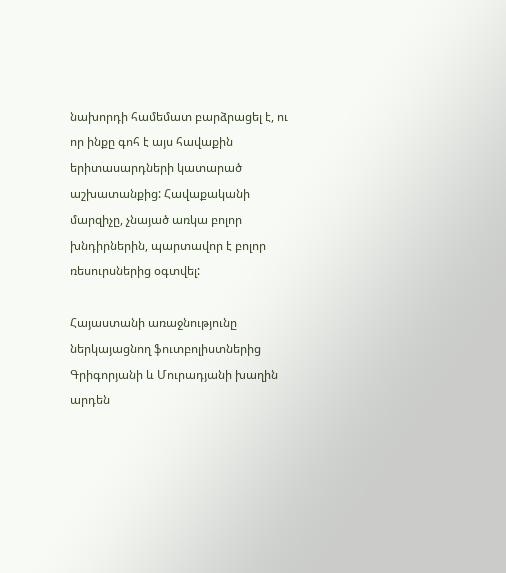նախորդի համեմատ բարձրացել է, ու որ ինքը գոհ է այս հավաքին երիտասարդների կատարած աշխատանքից: Հավաքականի մարզիչը, չնայած առկա բոլոր խնդիրներին, պարտավոր է բոլոր ռեսուրսներից օգտվել:

Հայաստանի առաջնությունը ներկայացնող ֆուտբոլիստներից Գրիգորյանի և Մուրադյանի խաղին արդեն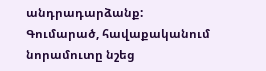անդրադարձանք: Գումարած, հավաքականում նորամուտը նշեց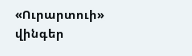«Ուրարտուի» վինգեր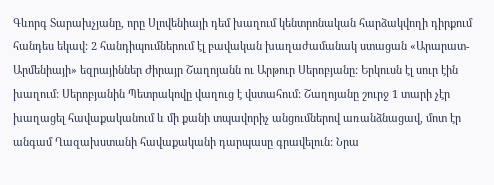Գևորգ Տարախչյանը, որը Սլովենիայի դեմ խաղում կենտրոնական հարձակվողի դիրքում հանդես եկավ: 2 հանդիպումներում էլ բավական խաղաժամանակ ստացան «Արարատ-Արմենիայի» եզրայիններ Ժիրայր Շաղոյանն ու Արթուր Սերոբյանը: Երկուսն էլ սուր էին խաղում: Սերոբյանին Պետրակովը վաղուց է վստահում: Շաղոյանը շուրջ 1 տարի չէր խաղացել հավաքականում և մի քանի տպավորիչ անցումներով առանձնացավ, մոտ էր անգամ Ղազախստանի հավաքականի դարպասը գրավելուն: Նրա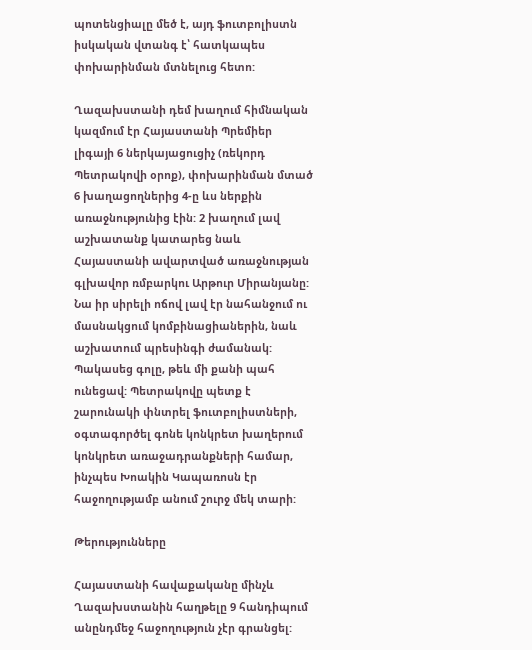պոտենցիալը մեծ է, այդ ֆուտբոլիստն իսկական վտանգ է՝ հատկապես փոխարինման մտնելուց հետո:

Ղազախստանի դեմ խաղում հիմնական կազմում էր Հայաստանի Պրեմիեր լիգայի 6 ներկայացուցիչ (ռեկորդ Պետրակովի օրոք), փոխարինման մտած 6 խաղացողներից 4-ը ևս ներքին առաջնությունից էին: 2 խաղում լավ աշխատանք կատարեց նաև Հայաստանի ավարտված առաջնության գլխավոր ռմբարկու Արթուր Միրանյանը: Նա իր սիրելի ոճով լավ էր նահանջում ու մասնակցում կոմբինացիաներին, նաև աշխատում պրեսինգի ժամանակ: Պակասեց գոլը, թեև մի քանի պահ ունեցավ: Պետրակովը պետք է շարունակի փնտրել ֆուտբոլիստների, օգտագործել գոնե կոնկրետ խաղերում կոնկրետ առաջադրանքների համար, ինչպես Խոակին Կապառոսն էր հաջողությամբ անում շուրջ մեկ տարի:

Թերությունները

Հայաստանի հավաքականը մինչև Ղազախստանին հաղթելը 9 հանդիպում անընդմեջ հաջողություն չէր գրանցել: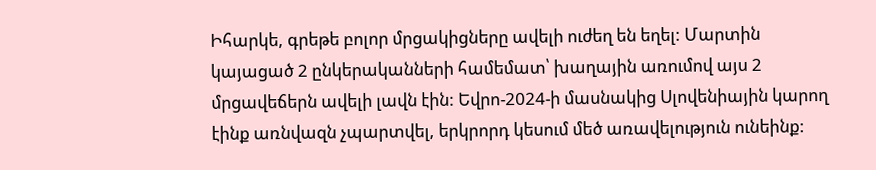Իհարկե, գրեթե բոլոր մրցակիցները ավելի ուժեղ են եղել: Մարտին կայացած 2 ընկերականների համեմատ՝ խաղային առումով այս 2 մրցավեճերն ավելի լավն էին: Եվրո-2024-ի մասնակից Սլովենիային կարող էինք առնվազն չպարտվել, երկրորդ կեսում մեծ առավելություն ունեինք: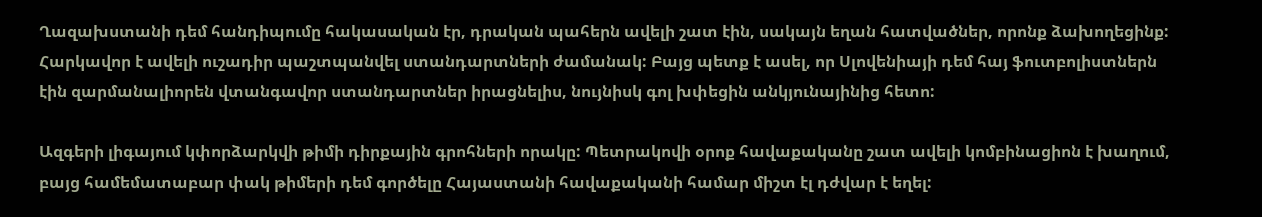Ղազախստանի դեմ հանդիպումը հակասական էր, դրական պահերն ավելի շատ էին, սակայն եղան հատվածներ, որոնք ձախողեցինք: Հարկավոր է ավելի ուշադիր պաշտպանվել ստանդարտների ժամանակ: Բայց պետք է ասել, որ Սլովենիայի դեմ հայ ֆուտբոլիստներն էին զարմանալիորեն վտանգավոր ստանդարտներ իրացնելիս, նույնիսկ գոլ խփեցին անկյունայինից հետո:

Ազգերի լիգայում կփորձարկվի թիմի դիրքային գրոհների որակը: Պետրակովի օրոք հավաքականը շատ ավելի կոմբինացիոն է խաղում, բայց համեմատաբար փակ թիմերի դեմ գործելը Հայաստանի հավաքականի համար միշտ էլ դժվար է եղել: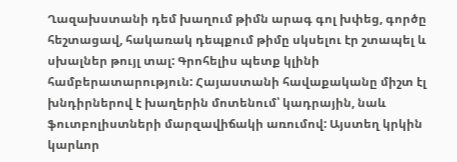Ղազախստանի դեմ խաղում թիմն արագ գոլ խփեց, գործը հեշտացավ, հակառակ դեպքում թիմը սկսելու էր շտապել և սխալներ թույլ տալ: Գրոհելիս պետք կլինի համբերատարություն: Հայաստանի հավաքականը միշտ էլ խնդիրներով է խաղերին մոտենում՝ կադրային, նաև ֆուտբոլիստների մարզավիճակի առումով: Այստեղ կրկին կարևոր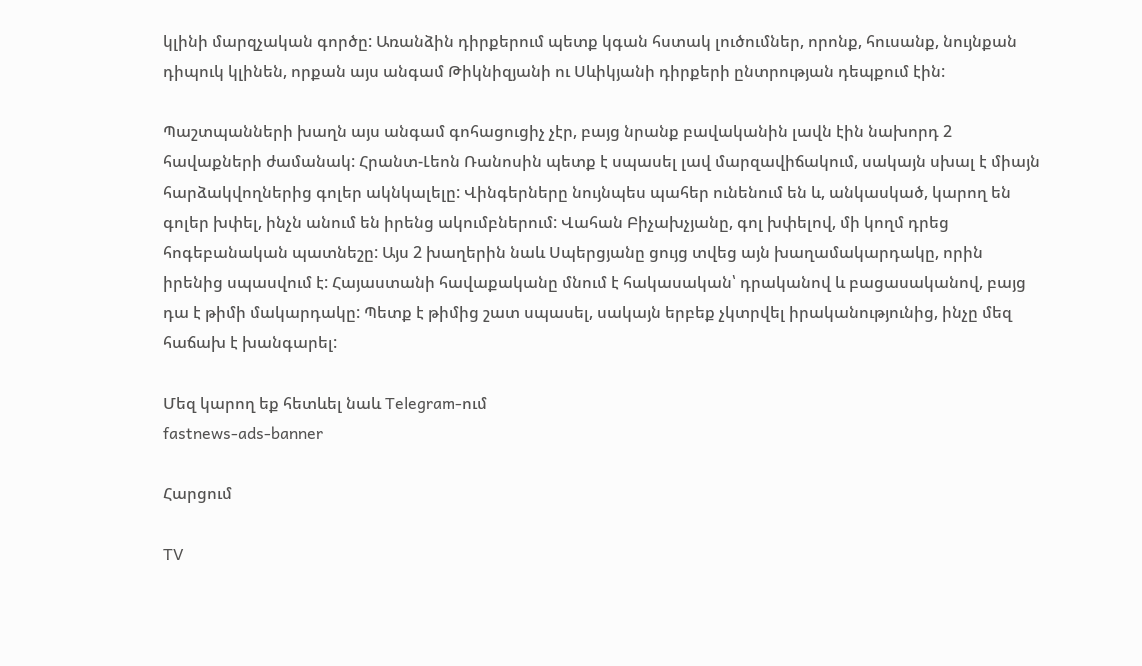կլինի մարզչական գործը: Առանձին դիրքերում պետք կգան հստակ լուծումներ, որոնք, հուսանք, նույնքան դիպուկ կլինեն, որքան այս անգամ Թիկնիզյանի ու Սևիկյանի դիրքերի ընտրության դեպքում էին:

Պաշտպանների խաղն այս անգամ գոհացուցիչ չէր, բայց նրանք բավականին լավն էին նախորդ 2 հավաքների ժամանակ: Հրանտ-Լեոն Ռանոսին պետք է սպասել լավ մարզավիճակում, սակայն սխալ է միայն հարձակվողներից գոլեր ակնկալելը: Վինգերները նույնպես պահեր ունենում են և, անկասկած, կարող են գոլեր խփել, ինչն անում են իրենց ակումբներում: Վահան Բիչախչյանը, գոլ խփելով, մի կողմ դրեց հոգեբանական պատնեշը: Այս 2 խաղերին նաև Սպերցյանը ցույց տվեց այն խաղամակարդակը, որին իրենից սպասվում է: Հայաստանի հավաքականը մնում է հակասական՝ դրականով և բացասականով, բայց դա է թիմի մակարդակը: Պետք է թիմից շատ սպասել, սակայն երբեք չկտրվել իրականությունից, ինչը մեզ հաճախ է խանգարել:

Մեզ կարող եք հետևել նաև Telegram-ում
fastnews-ads-banner

Հարցում

TV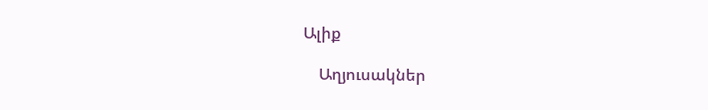Ալիք

    Աղյուսակներ